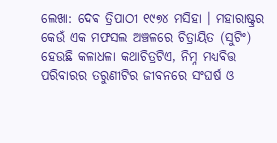ଲେଖା: ଦେଵ ତ୍ରିପାଠୀ ୧୯୭୪ ମସିହା । ମହାରାଷ୍ଟ୍ରର କେଉଁ ଏକ ମଫସଲ ଅଞ୍ଚଳରେ ଚିତ୍ରାୟିତ (ସୁଟିଂ) ହେଉଛି କଳାଧଳା କଥାଚିତ୍ରଟିଏ, ନିମ୍ନ ମଧ୍ୟବିତ୍ତ ପରିବାରର ତରୁଣୀଟିର ଜୀବନରେ ସଂଘର୍ଷ ଓ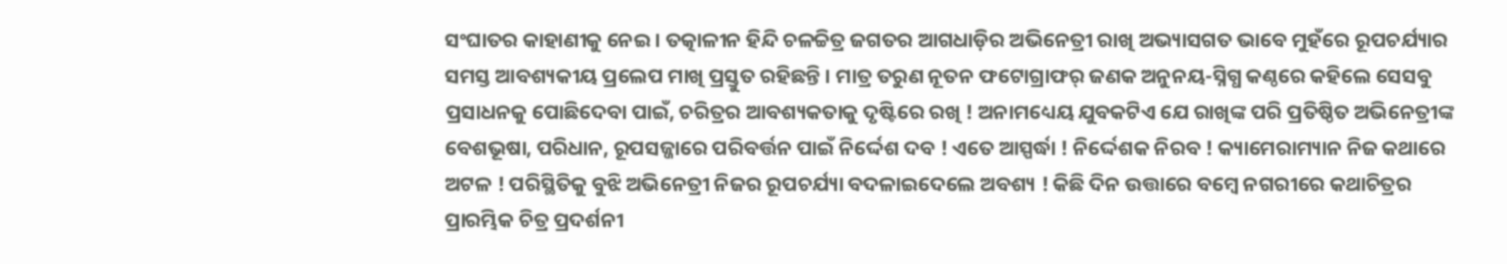ସଂଘାତର କାହାଣୀକୁ ନେଇ । ତତ୍କାଳୀନ ହିନ୍ଦି ଚଳଚ୍ଚିତ୍ର ଜଗତର ଆଗଧାଡ଼ିର ଅଭିନେତ୍ରୀ ରାଖି ଅଭ୍ୟାସଗତ ଭାବେ ମୁହଁରେ ରୂପଚର୍ଯ୍ୟାର ସମସ୍ତ ଆବଶ୍ୟକୀୟ ପ୍ରଲେପ ମାଖି ପ୍ରସ୍ତୁତ ରହିଛନ୍ତି । ମାତ୍ର ତରୁଣ ନୂତନ ଫଟୋଗ୍ରାଫର୍ ଜଣକ ଅନୁନୟ-ସ୍ନିଗ୍ଧ କଣ୍ଠରେ କହିଲେ ସେସବୁ ପ୍ରସାଧନକୁ ପୋଛିଦେବା ପାଇଁ, ଚରିତ୍ରର ଆବଶ୍ୟକତାକୁ ଦୃଷ୍ଟିରେ ରଖି ! ଅନାମଧ୍ୟେୟ ଯୁବକଟିଏ ଯେ ରାଖିଙ୍କ ପରି ପ୍ରତିଷ୍ଠିତ ଅଭିନେତ୍ରୀଙ୍କ ବେଶଭୂଷା, ପରିଧାନ, ରୂପସଜ୍ଜାରେ ପରିବର୍ତ୍ତନ ପାଇଁ ନିର୍ଦ୍ଦେଶ ଦବ ! ଏତେ ଆସ୍ପର୍ଦ୍ଧା ! ନିର୍ଦ୍ଦେଶକ ନିରବ ! କ୍ୟାମେରାମ୍ୟାନ ନିଜ କଥାରେ ଅଟଳ ! ପରିସ୍ଥିତିକୁ ବୁଝି ଅଭିନେତ୍ରୀ ନିଜର ରୂପଚର୍ଯ୍ୟା ବଦଳାଇଦେଲେ ଅବଶ୍ୟ ! କିଛି ଦିନ ଉତ୍ତାରେ ବମ୍ବେ ନଗରୀରେ କଥାଚିତ୍ରର ପ୍ରାରମ୍ଭିକ ଚିତ୍ର ପ୍ରଦର୍ଶନୀ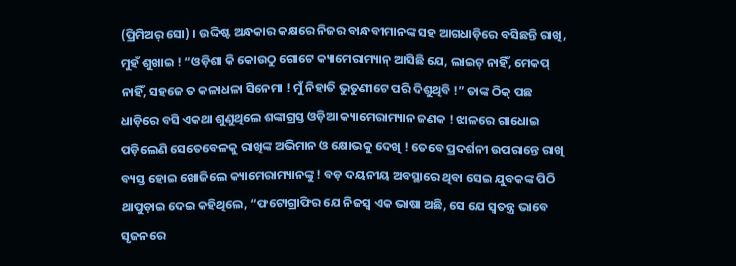(ପ୍ରିମିଅର୍ ସୋ) । ଉଦ୍ଦିଷ୍ଟ ଅନ୍ଧକାର କକ୍ଷରେ ନିଜର ବାନ୍ଧବୀମାନଙ୍କ ସହ ଆଗଧାଡ଼ିରେ ବସିଛନ୍ତି ରାଖି, ମୁହଁ ଶୁଖାଇ ! “ଓଡ଼ିଶା କି କୋଉଠୁ ଗୋଟେ କ୍ୟାମେରାମ୍ୟାନ୍ ଆସିଛି ଯେ, ଲାଇଟ୍ ନାହିଁ, ମେକପ୍ ନାହିଁ, ସହଜେ ତ କଳାଧଳା ସିନେମା ! ମୁଁ ନିହାତି ଭୁତୁଣୀଟେ ପରି ଦିଶୁଥିବି !” ତାଙ୍କ ଠିକ୍ ପଛ ଧାଡ଼ିରେ ବସି ଏକଥା ଶୁଣୁଥିଲେ ଶଙ୍କାଗ୍ରସ୍ତ ଓଡ଼ିଆ କ୍ୟାମେରାମ୍ୟାନ ଜଣକ ! ଝାଳରେ ଗାଧୋଇ ପଡ଼ିଲେଣି ସେତେବେଳକୁ ରାଖିଙ୍କ ଅଭିମାନ ଓ କ୍ଷୋଭକୁ ଦେଖି ! ତେବେ ପ୍ରଦର୍ଶନୀ ଉପରାନ୍ତେ ରାଖି ବ୍ୟସ୍ତ ହୋଇ ଖୋଜିଲେ କ୍ୟାମେରାମ୍ୟାନଙ୍କୁ ! ବଡ଼ ଦୟନୀୟ ଅବସ୍ଥାରେ ଥିବା ସେଇ ଯୁବକଙ୍କ ପିଠି ଥାପୁଡ଼ାଇ ଦେଇ କହିଥିଲେ, “ଫଟୋଗ୍ରାଫିର ଯେ ନିଜସ୍ଵ ଏକ ଭାଷା ଅଛି, ସେ ଯେ ସ୍ବତନ୍ତ୍ର ଭାବେ ସୃଜନରେ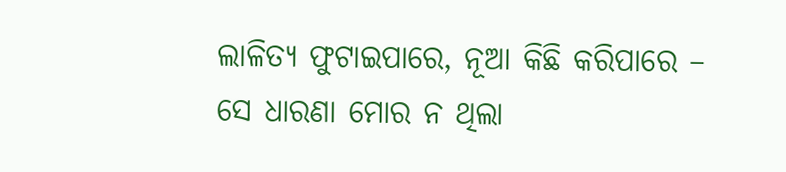ଲାଳିତ୍ୟ ଫୁଟାଇପାରେ, ନୂଆ କିଛି କରିପାରେ – ସେ ଧାରଣା ମୋର ନ ଥିଲା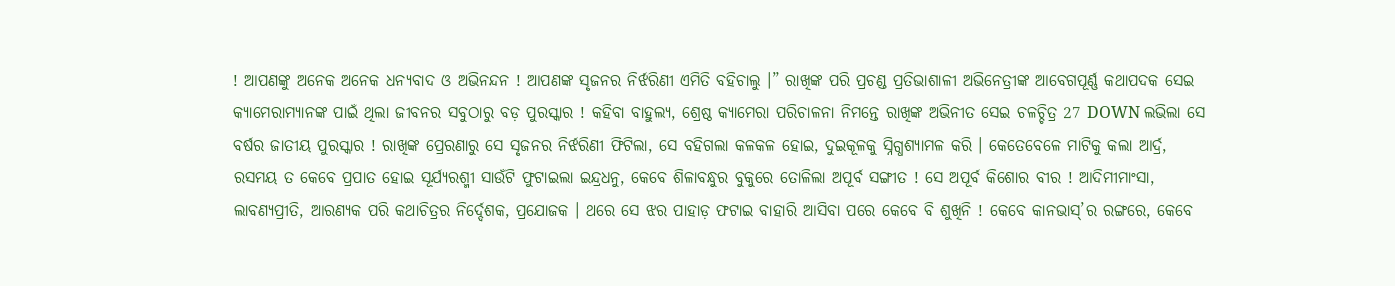! ଆପଣଙ୍କୁ ଅନେକ ଅନେକ ଧନ୍ୟବାଦ ଓ ଅଭିନନ୍ଦନ ! ଆପଣଙ୍କ ସୃଜନର ନିର୍ଝରିଣୀ ଏମିତି ବହିଚାଲୁ ।” ରାଖିଙ୍କ ପରି ପ୍ରଚଣ୍ଡ ପ୍ରତିଭାଶାଳୀ ଅଭିନେତ୍ରୀଙ୍କ ଆବେଗପୂର୍ଣ୍ଣ କଥାପଦକ ସେଇ କ୍ୟାମେରାମ୍ୟାନଙ୍କ ପାଇଁ ଥିଲା ଜୀବନର ସବୁଠାରୁ ବଡ଼ ପୁରସ୍କାର ! କହିବା ବାହୁଲ୍ୟ, ଶ୍ରେଷ୍ଠ କ୍ୟାମେରା ପରିଚାଳନା ନିମନ୍ତେ ରାଖିଙ୍କ ଅଭିନୀତ ସେଇ ଚଳଚ୍ଚିତ୍ର 27 DOWN ଲଭିଲା ସେ ବର୍ଷର ଜାତୀୟ ପୁରସ୍କାର ! ରାଖିଙ୍କ ପ୍ରେରଣାରୁ ସେ ସୃଜନର ନିର୍ଝରିଣୀ ଫିଟିଲା, ସେ ବହିଗଲା କଳକଳ ହୋଇ, ଦୁଇକୂଳକୁ ସ୍ନିଗ୍ଧଶ୍ୟାମଳ କରି । କେତେବେଳେ ମାଟିକୁ କଲା ଆର୍ଦ୍ର, ରସମୟ ତ କେବେ ପ୍ରପାତ ହୋଇ ସୂର୍ଯ୍ୟରଶ୍ମୀ ସାଉଁଟି ଫୁଟାଇଲା ଇନ୍ଦ୍ରଧନୁ, କେବେ ଶିଳାବନ୍ଧୁର ବୁକୁରେ ତୋଳିଲା ଅପୂର୍ବ ସଙ୍ଗୀତ ! ସେ ଅପୂର୍ବ କିଶୋର ବୀର ! ଆଦିମୀମାଂସା, ଲାବଣ୍ୟପ୍ରୀତି, ଆରଣ୍ୟକ ପରି କଥାଚିତ୍ରର ନିର୍ଦ୍ଦେଶକ, ପ୍ରଯୋଜକ । ଥରେ ସେ ଝର ପାହାଡ଼ ଫଟାଇ ବାହାରି ଆସିବା ପରେ କେବେ ବି ଶୁଖିନି ! କେବେ କାନଭାସ୍’ର ରଙ୍ଗରେ, କେବେ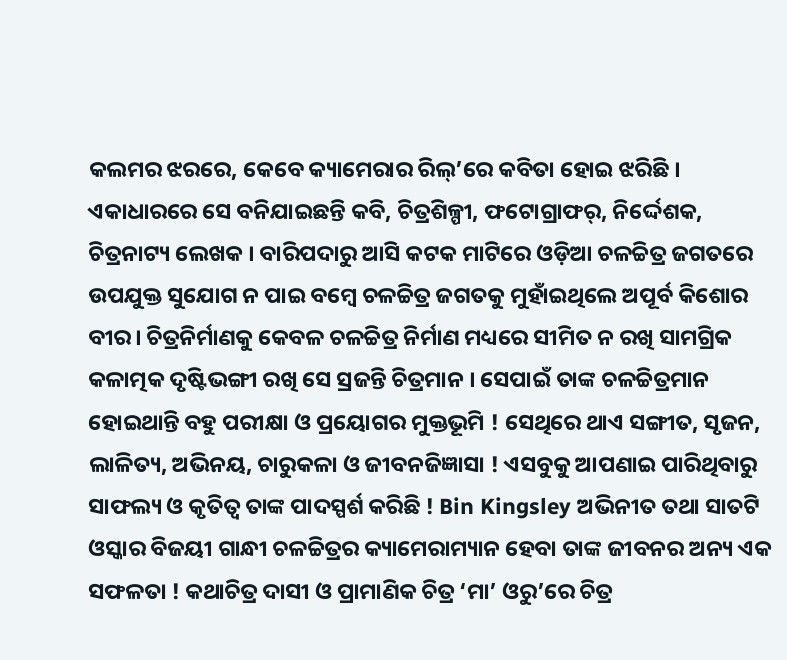କଲମର ଝରରେ, କେବେ କ୍ୟାମେରାର ରିଲ୍’ରେ କବିତା ହୋଇ ଝରିଛି । ଏକାଧାରରେ ସେ ବନିଯାଇଛନ୍ତି କବି, ଚିତ୍ରଶିଳ୍ପୀ, ଫଟୋଗ୍ରାଫର୍, ନିର୍ଦ୍ଦେଶକ, ଚିତ୍ରନାଟ୍ୟ ଲେଖକ । ବାରିପଦାରୁ ଆସି କଟକ ମାଟିରେ ଓଡ଼ିଆ ଚଳଚ୍ଚିତ୍ର ଜଗତରେ ଉପଯୁକ୍ତ ସୁଯୋଗ ନ ପାଇ ବମ୍ବେ ଚଳଚ୍ଚିତ୍ର ଜଗତକୁ ମୁହାଁଇଥିଲେ ଅପୂର୍ବ କିଶୋର ବୀର। ଚିତ୍ରନିର୍ମାଣକୁ କେବଳ ଚଳଚ୍ଚିତ୍ର ନିର୍ମାଣ ମଧ୍ୟରେ ସୀମିତ ନ ରଖି ସାମଗ୍ରିକ କଳାତ୍ମକ ଦୃଷ୍ଟିଭଙ୍ଗୀ ରଖି ସେ ସ୍ରଜନ୍ତି ଚିତ୍ରମାନ । ସେପାଇଁ ତାଙ୍କ ଚଳଚ୍ଚିତ୍ରମାନ ହୋଇଥାନ୍ତି ବହୁ ପରୀକ୍ଷା ଓ ପ୍ରୟୋଗର ମୁକ୍ତଭୂମି ! ସେଥିରେ ଥାଏ ସଙ୍ଗୀତ, ସୃଜନ, ଲାଳିତ୍ୟ, ଅଭିନୟ, ଚାରୁକଳା ଓ ଜୀବନଜିଜ୍ଞାସା ! ଏସବୁକୁ ଆପଣାଇ ପାରିଥିବାରୁ ସାଫଲ୍ୟ ଓ କୃତିତ୍ୱ ତାଙ୍କ ପାଦସ୍ପର୍ଶ କରିଛି ! Bin Kingsley ଅଭିନୀତ ତଥା ସାତଟି ଓସ୍କାର ବିଜୟୀ ଗାନ୍ଧୀ ଚଳଚ୍ଚିତ୍ରର କ୍ୟାମେରାମ୍ୟାନ ହେବା ତାଙ୍କ ଜୀବନର ଅନ୍ୟ ଏକ ସଫଳତା ! କଥାଚିତ୍ର ଦାସୀ ଓ ପ୍ରାମାଣିକ ଚିତ୍ର ‘ମା’ ଓରୁ’ରେ ଚିତ୍ର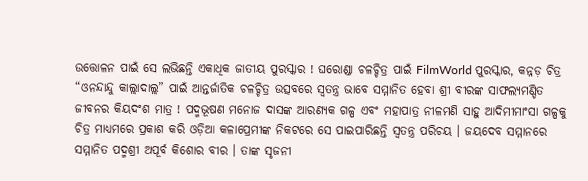ଉତ୍ତୋଳନ ପାଇଁ ସେ ଲଭିଛନ୍ତି ଏକାଧିକ ଜାତୀୟ ପୁରସ୍କାର ! ଘରୋଣ୍ଡା ଚଳଚ୍ଚିତ୍ର ପାଇଁ FilmWorld ପୁରସ୍କାର, କନ୍ନଡ଼ ଚିତ୍ର “ଓନନ୍ଦାନ୍ଦୁ କାଲ୍ଲାଦାଲ୍ଲ” ପାଇଁ ଆନ୍ତର୍ଜାତିକ ଚଳଚ୍ଚିତ୍ର ଉତ୍ସବରେ ସ୍ବତନ୍ତ୍ର ଭାବେ ସମ୍ମାନିତ ହେବା ଶ୍ରୀ ବୀରଙ୍କ ସାଫଲ୍ୟମଣ୍ଡିତ ଜୀବନର କିୟଦଂଶ ମାତ୍ର ! ପଦ୍ମଭୂଷଣ ମନୋଜ ଦାସଙ୍କ ଆରଣ୍ୟକ ଗଳ୍ପ ଏବଂ ମହାପାତ୍ର ନୀଳମଣି ସାହୁ ଆଦିମୀମାଂସା ଗଳ୍ପକୁ ଚିତ୍ର ମାଧ୍ୟମରେ ପ୍ରକାଶ କରି ଓଡ଼ିଆ କଳାପ୍ରେମୀଙ୍କ ନିକଟରେ ସେ ପାଇପାରିଛନ୍ତି ସ୍ବତନ୍ତ୍ର ପରିଚୟ । ଜୟଦେବ ସମ୍ମାନରେ ସମ୍ମାନିତ ପଦ୍ମଶ୍ରୀ ଅପୂର୍ବ କିଶୋର ବୀର । ତାଙ୍କ ସୃଜନୀ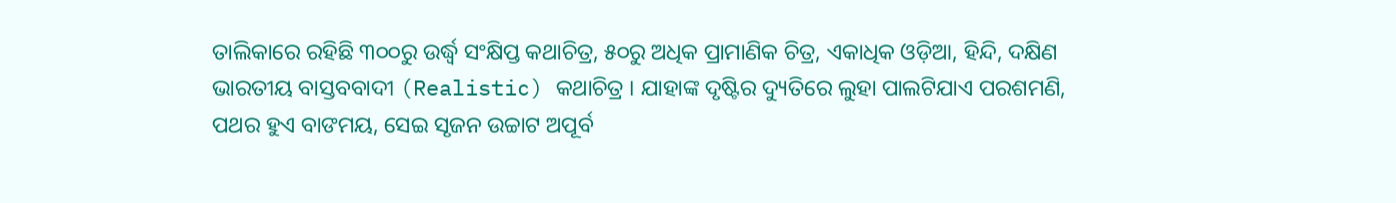ତାଲିକାରେ ରହିଛି ୩୦୦ରୁ ଉର୍ଦ୍ଧ୍ବ ସଂକ୍ଷିପ୍ତ କଥାଚିତ୍ର, ୫୦ରୁ ଅଧିକ ପ୍ରାମାଣିକ ଚିତ୍ର, ଏକାଧିକ ଓଡ଼ିଆ, ହିନ୍ଦି, ଦକ୍ଷିଣ ଭାରତୀୟ ବାସ୍ତବବାଦୀ (Realistic) କଥାଚିତ୍ର । ଯାହାଙ୍କ ଦୃଷ୍ଟିର ଦ୍ୟୁତିରେ ଲୁହା ପାଲଟିଯାଏ ପରଶମଣି, ପଥର ହୁଏ ବାଙମୟ, ସେଇ ସୃଜନ ଉଚ୍ଚାଟ ଅପୂର୍ବ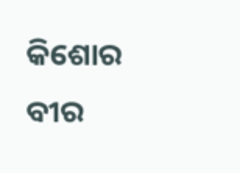କିଶୋର ବୀର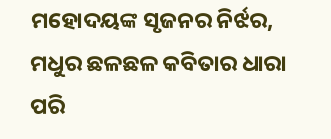ମହୋଦୟଙ୍କ ସୃଜନର ନିର୍ଝର, ମଧୁର ଛଳଛଳ କବିତାର ଧାରା ପରି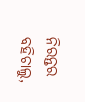ନିରନ୍ତର ବହିଚାଲୁ,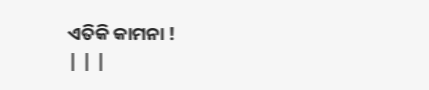ଏତିକି କାମନା !
| | |